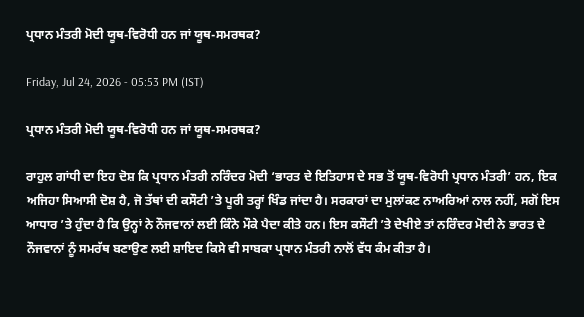ਪ੍ਰਧਾਨ ਮੰਤਰੀ ਮੋਦੀ ਯੂਥ-ਵਿਰੋਧੀ ਹਨ ਜਾਂ ਯੂਥ-ਸਮਰਥਕ?

Friday, Jul 24, 2026 - 05:53 PM (IST)

ਪ੍ਰਧਾਨ ਮੰਤਰੀ ਮੋਦੀ ਯੂਥ-ਵਿਰੋਧੀ ਹਨ ਜਾਂ ਯੂਥ-ਸਮਰਥਕ?

ਰਾਹੁਲ ਗਾਂਧੀ ਦਾ ਇਹ ਦੋਸ਼ ਕਿ ਪ੍ਰਧਾਨ ਮੰਤਰੀ ਨਰਿੰਦਰ ਮੋਦੀ ‘ਭਾਰਤ ਦੇ ਇਤਿਹਾਸ ਦੇ ਸਭ ਤੋਂ ਯੂਥ-ਵਿਰੋਧੀ ਪ੍ਰਧਾਨ ਮੰਤਰੀ’ ਹਨ, ਇਕ ਅਜਿਹਾ ਸਿਆਸੀ ਦੋਸ਼ ਹੈ, ਜੋ ਤੱਥਾਂ ਦੀ ਕਸੌਟੀ ’ਤੇ ਪੂਰੀ ਤਰ੍ਹਾਂ ਖਿੰਡ ਜਾਂਦਾ ਹੈ। ਸਰਕਾਰਾਂ ਦਾ ਮੁਲਾਂਕਣ ਨਾਅਰਿਆਂ ਨਾਲ ਨਹੀਂ, ਸਗੋਂ ਇਸ ਆਧਾਰ ’ਤੇ ਹੁੰਦਾ ਹੈ ਕਿ ਉਨ੍ਹਾਂ ਨੇ ਨੌਜਵਾਨਾਂ ਲਈ ਕਿੰਨੇ ਮੌਕੇ ਪੈਦਾ ਕੀਤੇ ਹਨ। ਇਸ ਕਸੌਟੀ ’ਤੇ ਦੇਖੀਏ ਤਾਂ ਨਰਿੰਦਰ ਮੋਦੀ ਨੇ ਭਾਰਤ ਦੇ ਨੌਜਵਾਨਾਂ ਨੂੰ ਸਮਰੱਥ ਬਣਾਉਣ ਲਈ ਸ਼ਾਇਦ ਕਿਸੇ ਵੀ ਸਾਬਕਾ ਪ੍ਰਧਾਨ ਮੰਤਰੀ ਨਾਲੋਂ ਵੱਧ ਕੰਮ ਕੀਤਾ ਹੈ।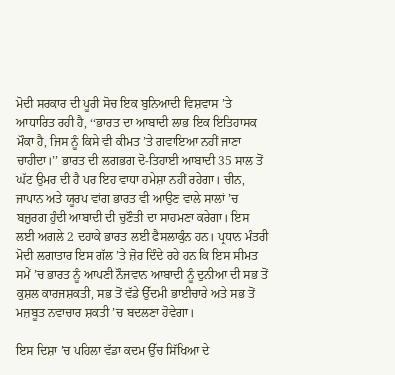ਮੋਦੀ ਸਰਕਾਰ ਦੀ ਪੂਰੀ ਸੋਚ ਇਕ ਬੁਨਿਆਦੀ ਵਿਸ਼ਵਾਸ ’ਤੇ ਆਧਾਰਿਤ ਰਹੀ ਹੈ, ‘‘ਭਾਰਤ ਦਾ ਆਬਾਦੀ ਲਾਭ ਇਕ ਇਤਿਹਾਸਕ ਮੌਕਾ ਹੈ, ਜਿਸ ਨੂੰ ਕਿਸੇ ਵੀ ਕੀਮਤ ’ਤੇ ਗਵਾਇਆ ਨਹੀਂ ਜਾਣਾ ਚਾਹੀਦਾ।’’ ਭਾਰਤ ਦੀ ਲਗਭਗ ਦੋ-ਤਿਹਾਈ ਆਬਾਦੀ 35 ਸਾਲ ਤੋਂ ਘੱਟ ਉਮਰ ਦੀ ਹੈ ਪਰ ਇਹ ਵਾਧਾ ਹਮੇਸ਼ਾ ਨਹੀਂ ਰਹੇਗਾ। ਚੀਨ, ਜਾਪਾਨ ਅਤੇ ਯੂਰਪ ਵਾਂਗ ਭਾਰਤ ਵੀ ਆਉਣ ਵਾਲੇ ਸਾਲਾਂ ’ਚ ਬਜ਼ੁਰਗ ਹੁੰਦੀ ਆਬਾਦੀ ਦੀ ਚੁਣੌਤੀ ਦਾ ਸਾਹਮਣਾ ਕਰੇਗਾ। ਇਸ ਲਈ ਅਗਲੇ 2 ਦਹਾਕੇ ਭਾਰਤ ਲਈ ਫੈਸਲਾਕੁੰਨ ਹਨ। ਪ੍ਰਧਾਨ ਮੰਤਰੀ ਮੋਦੀ ਲਗਾਤਾਰ ਇਸ ਗੱਲ ’ਤੇ ਜ਼ੋਰ ਦਿੰਦੇ ਰਹੇ ਹਨ ਕਿ ਇਸ ਸੀਮਤ ਸਮੇਂ ’ਚ ਭਾਰਤ ਨੂੰ ਆਪਣੀ ਨੌਜਵਾਨ ਆਬਾਦੀ ਨੂੰ ਦੁਨੀਆ ਦੀ ਸਭ ਤੋਂ ਕੁਸ਼ਲ ਕਾਰਜਸ਼ਕਤੀ, ਸਭ ਤੋਂ ਵੱਡੇ ਉੱਦਮੀ ਭਾਈਚਾਰੇ ਅਤੇ ਸਭ ਤੋਂ ਮਜ਼ਬੂਤ ਨਵਾਚਾਰ ਸ਼ਕਤੀ ’ਚ ਬਦਲਣਾ ਹੋਵੇਗਾ।

ਇਸ ਦਿਸ਼ਾ ’ਚ ਪਹਿਲਾ ਵੱਡਾ ਕਦਮ ਉੱਚ ਸਿੱਖਿਆ ਦੇ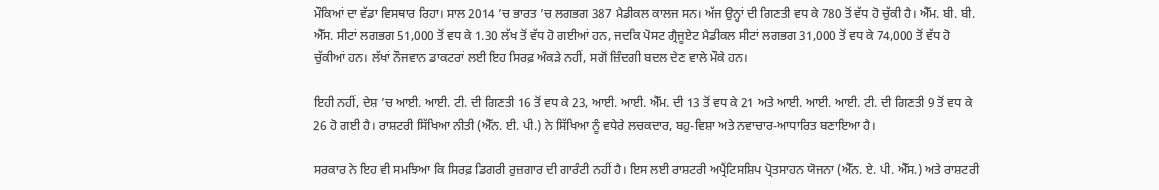ਮੌਕਿਆਂ ਦਾ ਵੱਡਾ ਵਿਸਥਾਰ ਰਿਹਾ। ਸਾਲ 2014 ’ਚ ਭਾਰਤ ’ਚ ਲਗਭਗ 387 ਮੈਡੀਕਲ ਕਾਲਜ ਸਨ। ਅੱਜ ਉਨ੍ਹਾਂ ਦੀ ਗਿਣਤੀ ਵਧ ਕੇ 780 ਤੋਂ ਵੱਧ ਹੋ ਚੁੱਕੀ ਹੈ। ਐੱਮ. ਬੀ. ਬੀ. ਐੱਸ. ਸੀਟਾਂ ਲਗਭਗ 51,000 ਤੋਂ ਵਧ ਕੇ 1.30 ਲੱਖ ਤੋਂ ਵੱਧ ਹੋ ਗਈਆਂ ਹਨ, ਜਦਕਿ ਪੋਸਟ ਗ੍ਰੈਜੂਏਟ ਮੈਡੀਕਲ ਸੀਟਾਂ ਲਗਭਗ 31,000 ਤੋਂ ਵਧ ਕੇ 74,000 ਤੋਂ ਵੱਧ ਹੋ ਚੁੱਕੀਆਂ ਹਨ। ਲੱਖਾਂ ਨੌਜਵਾਨ ਡਾਕਟਰਾਂ ਲਈ ਇਹ ਸਿਰਫ਼ ਅੰਕੜੇ ਨਹੀਂ, ਸਗੋਂ ਜ਼ਿੰਦਗੀ ਬਦਲ ਦੇਣ ਵਾਲੇ ਮੌਕੇ ਹਨ।

ਇਹੀ ਨਹੀਂ, ਦੇਸ਼ ’ਚ ਆਈ. ਆਈ. ਟੀ. ਦੀ ਗਿਣਤੀ 16 ਤੋਂ ਵਧ ਕੇ 23, ਆਈ. ਆਈ. ਐੱਮ. ਦੀ 13 ਤੋਂ ਵਧ ਕੇ 21 ਅਤੇ ਆਈ. ਆਈ. ਆਈ. ਟੀ. ਦੀ ਗਿਣਤੀ 9 ਤੋਂ ਵਧ ਕੇ 26 ਹੋ ਗਈ ਹੈ। ਰਾਸ਼ਟਰੀ ਸਿੱਖਿਆ ਨੀਤੀ (ਐੱਨ. ਈ. ਪੀ.) ਨੇ ਸਿੱਖਿਆ ਨੂੰ ਵਧੇਰੇ ਲਚਕਦਾਰ, ਬਹੁ-ਵਿਸ਼ਾ ਅਤੇ ਨਵਾਚਾਰ-ਆਧਾਰਿਤ ਬਣਾਇਆ ਹੈ।

ਸਰਕਾਰ ਨੇ ਇਹ ਵੀ ਸਮਝਿਆ ਕਿ ਸਿਰਫ਼ ਡਿਗਰੀ ਰੁਜ਼ਗਾਰ ਦੀ ਗਾਰੰਟੀ ਨਹੀਂ ਹੈ। ਇਸ ਲਈ ਰਾਸ਼ਟਰੀ ਅਪ੍ਰੈਂਟਿਸਸ਼ਿਪ ਪ੍ਰੋਤਸਾਹਨ ਯੋਜਨਾ (ਐੱਨ. ਏ. ਪੀ. ਐੱਸ.) ਅਤੇ ਰਾਸ਼ਟਰੀ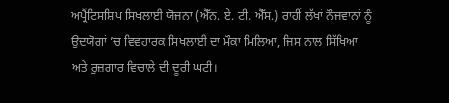ਅਪ੍ਰੈਂਟਿਸਸ਼ਿਪ ਸਿਖਲਾਈ ਯੋਜਨਾ (ਐੱਨ. ਏ. ਟੀ. ਐੱਸ.) ਰਾਹੀਂ ਲੱਖਾਂ ਨੌਜਵਾਨਾਂ ਨੂੰ ਉਦਯੋਗਾਂ ’ਚ ਵਿਵਹਾਰਕ ਸਿਖਲਾਈ ਦਾ ਮੌਕਾ ਮਿਲਿਆ, ਜਿਸ ਨਾਲ ਸਿੱਖਿਆ ਅਤੇ ਰੁਜ਼ਗਾਰ ਵਿਚਾਲੇ ਦੀ ਦੂਰੀ ਘਟੀ।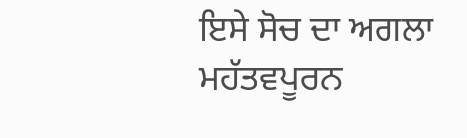ਇਸੇ ਸੋਚ ਦਾ ਅਗਲਾ ਮਹੱਤਵਪੂਰਨ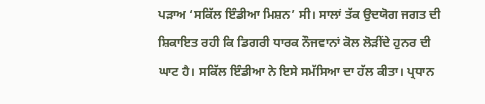ਪੜਾਅ ‘ਸਕਿੱਲ ਇੰਡੀਆ ਮਿਸ਼ਨ’ ਸੀ। ਸਾਲਾਂ ਤੱਕ ਉਦਯੋਗ ਜਗਤ ਦੀ ਸ਼ਿਕਾਇਤ ਰਹੀ ਕਿ ਡਿਗਰੀ ਧਾਰਕ ਨੌਜਵਾਨਾਂ ਕੋਲ ਲੋੜੀਂਦੇ ਹੁਨਰ ਦੀ ਘਾਟ ਹੈ। ਸਕਿੱਲ ਇੰਡੀਆ ਨੇ ਇਸੇ ਸਮੱਸਿਆ ਦਾ ਹੱਲ ਕੀਤਾ। ਪ੍ਰਧਾਨ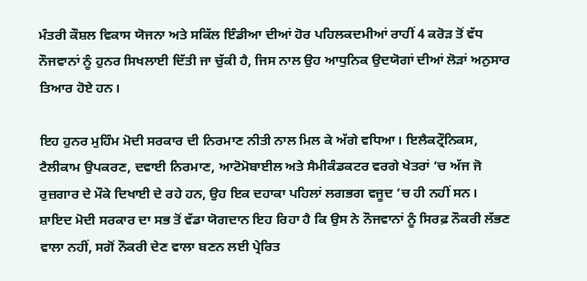ਮੰਤਰੀ ਕੌਸ਼ਲ ਵਿਕਾਸ ਯੋਜਨਾ ਅਤੇ ਸਕਿੱਲ ਇੰਡੀਆ ਦੀਆਂ ਹੋਰ ਪਹਿਲਕਦਮੀਆਂ ਰਾਹੀਂ 4 ਕਰੋੜ ਤੋਂ ਵੱਧ ਨੌਜਵਾਨਾਂ ਨੂੰ ਹੁਨਰ ਸਿਖਲਾਈ ਦਿੱਤੀ ਜਾ ਚੁੱਕੀ ਹੈ, ਜਿਸ ਨਾਲ ਉਹ ਆਧੁਨਿਕ ਉਦਯੋਗਾਂ ਦੀਆਂ ਲੋੜਾਂ ਅਨੁਸਾਰ ਤਿਆਰ ਹੋਏ ਹਨ।

ਇਹ ਹੁਨਰ ਮੁਹਿੰਮ ਮੋਦੀ ਸਰਕਾਰ ਦੀ ਨਿਰਮਾਣ ਨੀਤੀ ਨਾਲ ਮਿਲ ਕੇ ਅੱਗੇ ਵਧਿਆ। ਇਲੈਕਟ੍ਰੌਨਿਕਸ, ਟੈਲੀਕਾਮ ਉਪਕਰਣ, ਦਵਾਈ ਨਿਰਮਾਣ, ਆਟੋਮੋਬਾਈਲ ਅਤੇ ਸੈਮੀਕੰਡਕਟਰ ਵਰਗੇ ਖੇਤਰਾਂ ’ਚ ਅੱਜ ਜੋ ਰੁਜ਼ਗਾਰ ਦੇ ਮੌਕੇ ਦਿਖਾਈ ਦੇ ਰਹੇ ਹਨ, ਉਹ ਇਕ ਦਹਾਕਾ ਪਹਿਲਾਂ ਲਗਭਗ ਵਜੂਦ ’ਚ ਹੀ ਨਹੀਂ ਸਨ। ਸ਼ਾਇਦ ਮੋਦੀ ਸਰਕਾਰ ਦਾ ਸਭ ਤੋਂ ਵੱਡਾ ਯੋਗਦਾਨ ਇਹ ਰਿਹਾ ਹੈ ਕਿ ਉਸ ਨੇ ਨੌਜਵਾਨਾਂ ਨੂੰ ਸਿਰਫ਼ ਨੌਕਰੀ ਲੱਭਣ ਵਾਲਾ ਨਹੀਂ, ਸਗੋਂ ਨੌਕਰੀ ਦੇਣ ਵਾਲਾ ਬਣਨ ਲਈ ਪ੍ਰੇਰਿਤ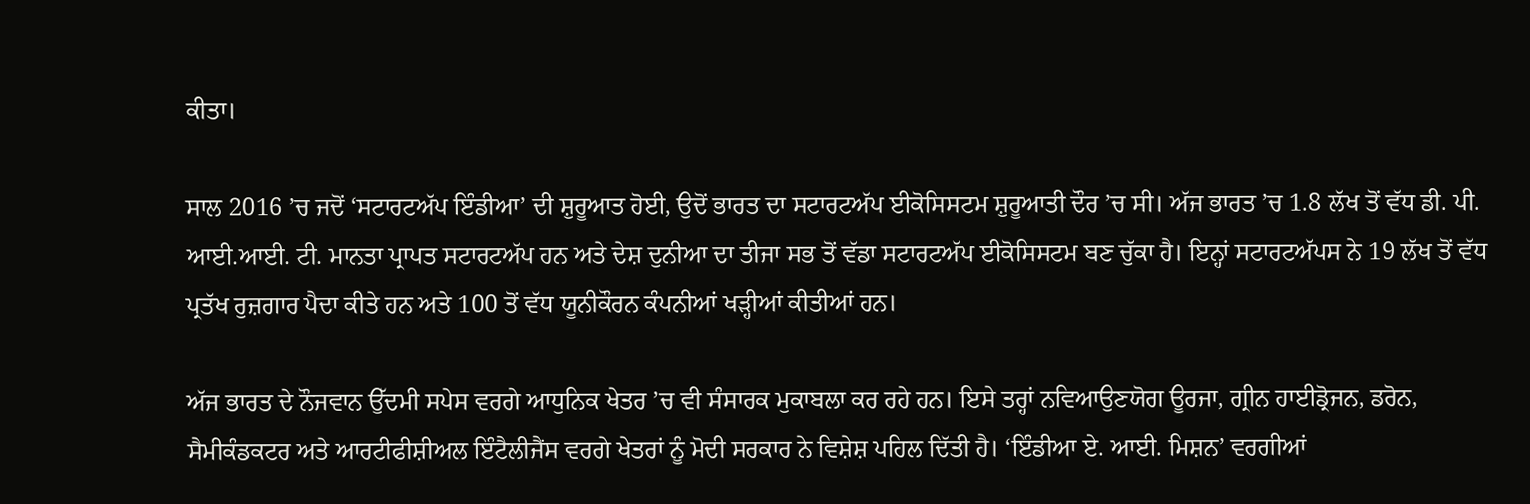ਕੀਤਾ।

ਸਾਲ 2016 ’ਚ ਜਦੋਂ ‘ਸਟਾਰਟਅੱਪ ਇੰਡੀਆ’ ਦੀ ਸ਼ੁਰੂਆਤ ਹੋਈ, ਉਦੋਂ ਭਾਰਤ ਦਾ ਸਟਾਰਟਅੱਪ ਈਕੋਸਿਸਟਮ ਸ਼ੁਰੂਆਤੀ ਦੌਰ ’ਚ ਸੀ। ਅੱਜ ਭਾਰਤ ’ਚ 1.8 ਲੱਖ ਤੋਂ ਵੱਧ ਡੀ. ਪੀ. ਆਈ.ਆਈ. ਟੀ. ਮਾਨਤਾ ਪ੍ਰਾਪਤ ਸਟਾਰਟਅੱਪ ਹਨ ਅਤੇ ਦੇਸ਼ ਦੁਨੀਆ ਦਾ ਤੀਜਾ ਸਭ ਤੋਂ ਵੱਡਾ ਸਟਾਰਟਅੱਪ ਈਕੋਸਿਸਟਮ ਬਣ ਚੁੱਕਾ ਹੈ। ਇਨ੍ਹਾਂ ਸਟਾਰਟਅੱਪਸ ਨੇ 19 ਲੱਖ ਤੋਂ ਵੱਧ ਪ੍ਰਤੱਖ ਰੁਜ਼ਗਾਰ ਪੈਦਾ ਕੀਤੇ ਹਨ ਅਤੇ 100 ਤੋਂ ਵੱਧ ਯੂਨੀਕੌਰਨ ਕੰਪਨੀਆਂ ਖੜ੍ਹੀਆਂ ਕੀਤੀਆਂ ਹਨ।

ਅੱਜ ਭਾਰਤ ਦੇ ਨੌਜਵਾਨ ਉੱਦਮੀ ਸਪੇਸ ਵਰਗੇ ਆਧੁਨਿਕ ਖੇਤਰ ’ਚ ਵੀ ਸੰਸਾਰਕ ਮੁਕਾਬਲਾ ਕਰ ਰਹੇ ਹਨ। ਇਸੇ ਤਰ੍ਹਾਂ ਨਵਿਆਉਣਯੋਗ ਊਰਜਾ, ਗ੍ਰੀਨ ਹਾਈਡ੍ਰੋਜਨ, ਡਰੋਨ, ਸੈਮੀਕੰਡਕਟਰ ਅਤੇ ਆਰਟੀਫੀਸ਼ੀਅਲ ਇੰਟੈਲੀਜੈਂਸ ਵਰਗੇ ਖੇਤਰਾਂ ਨੂੰ ਮੋਦੀ ਸਰਕਾਰ ਨੇ ਵਿਸ਼ੇਸ਼ ਪਹਿਲ ਦਿੱਤੀ ਹੈ। ‘ਇੰਡੀਆ ਏ. ਆਈ. ਮਿਸ਼ਨ’ ਵਰਗੀਆਂ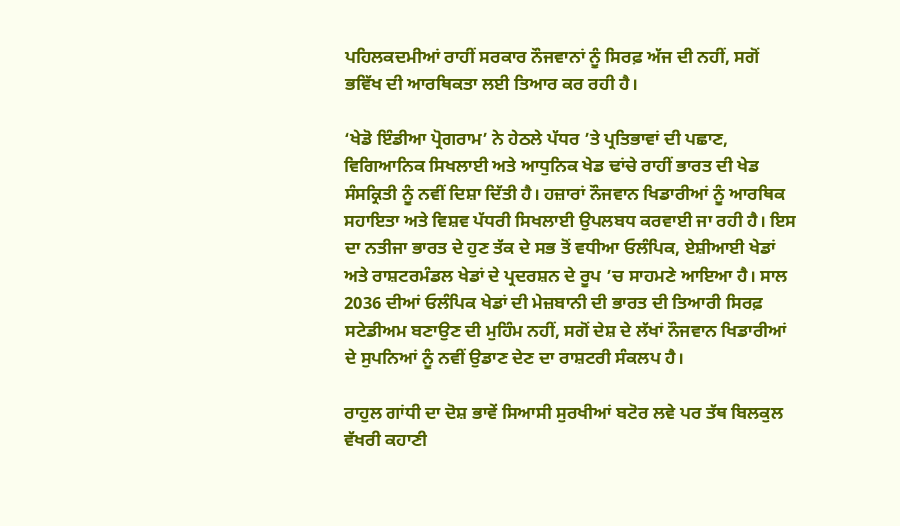ਪਹਿਲਕਦਮੀਆਂ ਰਾਹੀਂ ਸਰਕਾਰ ਨੌਜਵਾਨਾਂ ਨੂੰ ਸਿਰਫ਼ ਅੱਜ ਦੀ ਨਹੀਂ, ਸਗੋਂ ਭਵਿੱਖ ਦੀ ਆਰਥਿਕਤਾ ਲਈ ਤਿਆਰ ਕਰ ਰਹੀ ਹੈ।

‘ਖੇਡੋ ਇੰਡੀਆ ਪ੍ਰੋਗਰਾਮ’ ਨੇ ਹੇਠਲੇ ਪੱਧਰ ’ਤੇ ਪ੍ਰਤਿਭਾਵਾਂ ਦੀ ਪਛਾਣ, ਵਿਗਿਆਨਿਕ ਸਿਖਲਾਈ ਅਤੇ ਆਧੁਨਿਕ ਖੇਡ ਢਾਂਚੇ ਰਾਹੀਂ ਭਾਰਤ ਦੀ ਖੇਡ ਸੰਸਕ੍ਰਿਤੀ ਨੂੰ ਨਵੀਂ ਦਿਸ਼ਾ ਦਿੱਤੀ ਹੈ। ਹਜ਼ਾਰਾਂ ਨੌਜਵਾਨ ਖਿਡਾਰੀਆਂ ਨੂੰ ਆਰਥਿਕ ਸਹਾਇਤਾ ਅਤੇ ਵਿਸ਼ਵ ਪੱਧਰੀ ਸਿਖਲਾਈ ਉਪਲਬਧ ਕਰਵਾਈ ਜਾ ਰਹੀ ਹੈ। ਇਸ ਦਾ ਨਤੀਜਾ ਭਾਰਤ ਦੇ ਹੁਣ ਤੱਕ ਦੇ ਸਭ ਤੋਂ ਵਧੀਆ ਓਲੰਪਿਕ, ਏਸ਼ੀਆਈ ਖੇਡਾਂ ਅਤੇ ਰਾਸ਼ਟਰਮੰਡਲ ਖੇਡਾਂ ਦੇ ਪ੍ਰਦਰਸ਼ਨ ਦੇ ਰੂਪ ’ਚ ਸਾਹਮਣੇ ਆਇਆ ਹੈ। ਸਾਲ 2036 ਦੀਆਂ ਓਲੰਪਿਕ ਖੇਡਾਂ ਦੀ ਮੇਜ਼ਬਾਨੀ ਦੀ ਭਾਰਤ ਦੀ ਤਿਆਰੀ ਸਿਰਫ਼ ਸਟੇਡੀਅਮ ਬਣਾਉਣ ਦੀ ਮੁਹਿੰਮ ਨਹੀਂ, ਸਗੋਂ ਦੇਸ਼ ਦੇ ਲੱਖਾਂ ਨੌਜਵਾਨ ਖਿਡਾਰੀਆਂ ਦੇ ਸੁਪਨਿਆਂ ਨੂੰ ਨਵੀਂ ਉਡਾਣ ਦੇਣ ਦਾ ਰਾਸ਼ਟਰੀ ਸੰਕਲਪ ਹੈ।

ਰਾਹੁਲ ਗਾਂਧੀ ਦਾ ਦੋਸ਼ ਭਾਵੇਂ ਸਿਆਸੀ ਸੁਰਖੀਆਂ ਬਟੋਰ ਲਵੇ ਪਰ ਤੱਥ ਬਿਲਕੁਲ ਵੱਖਰੀ ਕਹਾਣੀ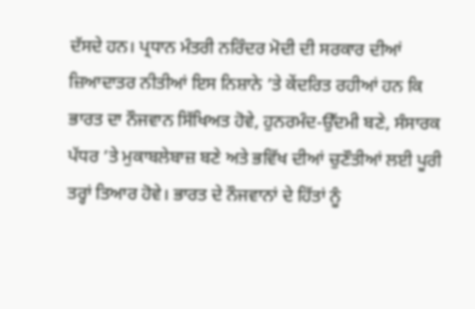ਦੱਸਦੇ ਹਨ। ਪ੍ਰਧਾਨ ਮੰਤਰੀ ਨਰਿੰਦਰ ਮੋਦੀ ਦੀ ਸਰਕਾਰ ਦੀਆਂ ਜ਼ਿਆਦਾਤਰ ਨੀਤੀਆਂ ਇਸ ਨਿਸ਼ਾਨੇ ’ਤੇ ਕੇਂਦਰਿਤ ਰਹੀਆਂ ਹਨ ਕਿ ਭਾਰਤ ਦਾ ਨੌਜਵਾਨ ਸਿੱਖਿਅਤ ਹੋਵੇ, ਹੁਨਰਮੰਦ-ਉੱਦਮੀ ਬਣੇ, ਸੰਸਾਰਕ ਪੱਧਰ ’ਤੇ ਮੁਕਾਬਲੇਬਾਜ਼ ਬਣੇ ਅਤੇ ਭਵਿੱਖ ਦੀਆਂ ਚੁਣੌਤੀਆਂ ਲਈ ਪੂਰੀ ਤਰ੍ਹਾਂ ਤਿਆਰ ਹੋਵੇ। ਭਾਰਤ ਦੇ ਨੌਜਵਾਨਾਂ ਦੇ ਹਿੱਤਾਂ ਨੂੰ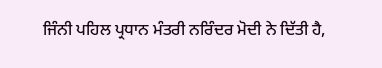ਜਿੰਨੀ ਪਹਿਲ ਪ੍ਰਧਾਨ ਮੰਤਰੀ ਨਰਿੰਦਰ ਮੋਦੀ ਨੇ ਦਿੱਤੀ ਹੈ,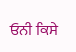ਓਨੀ ਕਿਸੇ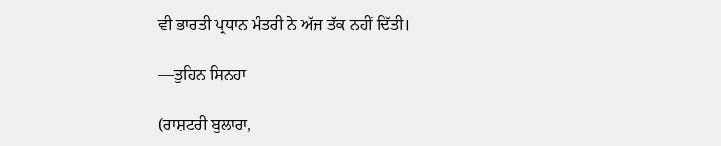ਵੀ ਭਾਰਤੀ ਪ੍ਰਧਾਨ ਮੰਤਰੀ ਨੇ ਅੱਜ ਤੱਕ ਨਹੀਂ ਦਿੱਤੀ।

—ਤੁਹਿਨ ਸਿਨਹਾ

(ਰਾਸ਼ਟਰੀ ਬੁਲਾਰਾ,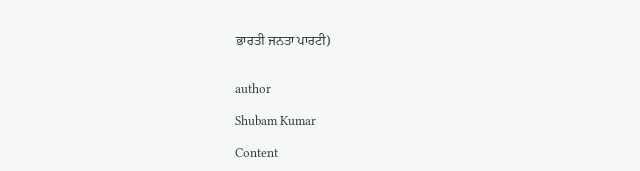ਭਾਰਤੀ ਜਨਤਾ ਪਾਰਟੀ)


author

Shubam Kumar

Content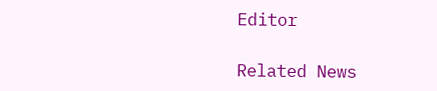Editor

Related News